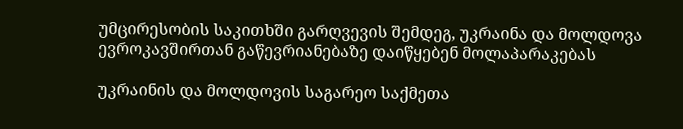უმცირესობის საკითხში გარღვევის შემდეგ, უკრაინა და მოლდოვა ევროკავშირთან გაწევრიანებაზე დაიწყებენ მოლაპარაკებას

უკრაინის და მოლდოვის საგარეო საქმეთა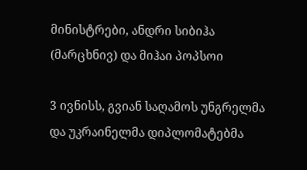მინისტრები, ანდრი სიბიჰა (მარცხნივ) და მიჰაი პოპსოი

3 ივნისს, გვიან საღამოს უნგრელმა და უკრაინელმა დიპლომატებმა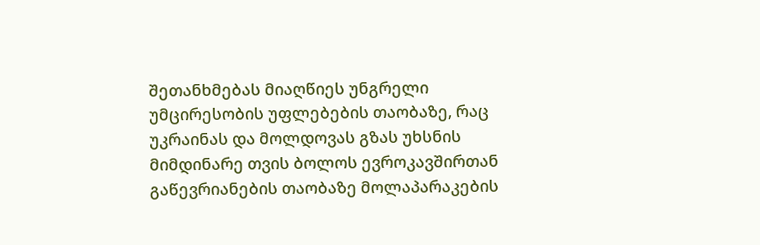შეთანხმებას მიაღწიეს უნგრელი უმცირესობის უფლებების თაობაზე, რაც უკრაინას და მოლდოვას გზას უხსნის მიმდინარე თვის ბოლოს ევროკავშირთან გაწევრიანების თაობაზე მოლაპარაკების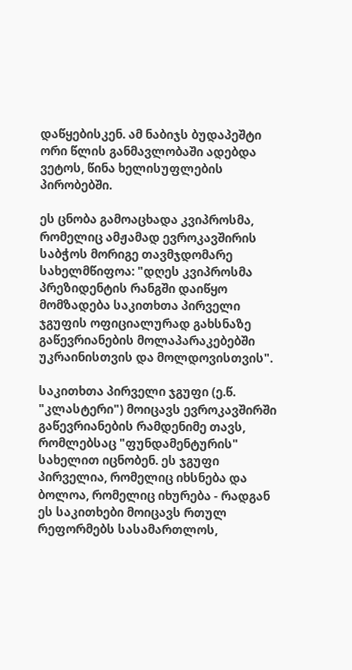დაწყებისკენ. ამ ნაბიჯს ბუდაპეშტი ორი წლის განმავლობაში ადებდა ვეტოს, წინა ხელისუფლების პირობებში.

ეს ცნობა გამოაცხადა კვიპროსმა, რომელიც ამჟამად ევროკავშირის საბჭოს მორიგე თავმჯდომარე სახელმწიფოა: "დღეს კვიპროსმა პრეზიდენტის რანგში დაიწყო მომზადება საკითხთა პირველი ჯგუფის ოფიციალურად გახსნაზე გაწევრიანების მოლაპარაკებებში უკრაინისთვის და მოლდოვისთვის".

საკითხთა პირველი ჯგუფი (ე.წ. "კლასტერი") მოიცავს ევროკავშირში გაწევრიანების რამდენიმე თავს, რომლებსაც "ფუნდამენტურის" სახელით იცნობენ. ეს ჯგუფი პირველია, რომელიც იხსნება და ბოლოა, რომელიც იხურება - რადგან ეს საკითხები მოიცავს რთულ რეფორმებს სასამართლოს,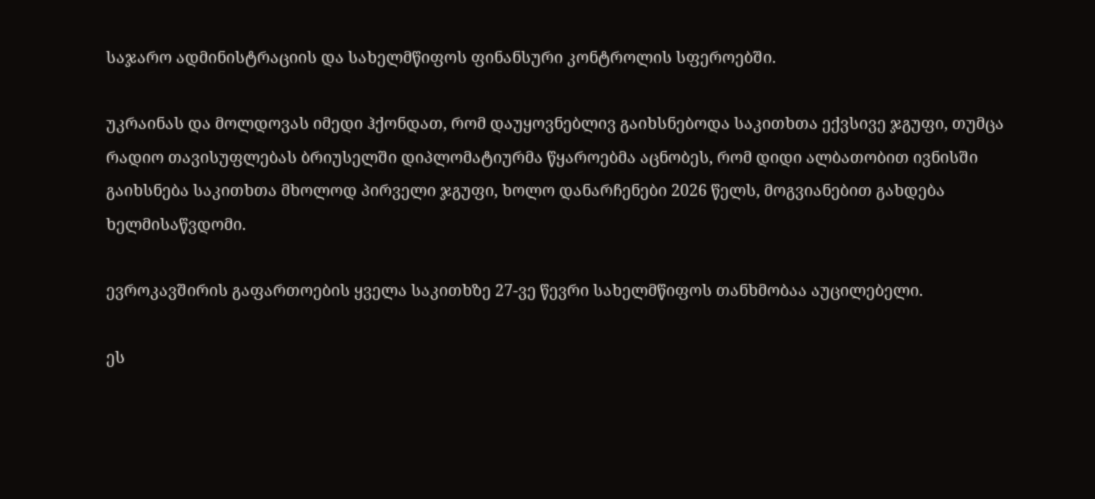საჯარო ადმინისტრაციის და სახელმწიფოს ფინანსური კონტროლის სფეროებში.

უკრაინას და მოლდოვას იმედი ჰქონდათ, რომ დაუყოვნებლივ გაიხსნებოდა საკითხთა ექვსივე ჯგუფი, თუმცა რადიო თავისუფლებას ბრიუსელში დიპლომატიურმა წყაროებმა აცნობეს, რომ დიდი ალბათობით ივნისში გაიხსნება საკითხთა მხოლოდ პირველი ჯგუფი, ხოლო დანარჩენები 2026 წელს, მოგვიანებით გახდება ხელმისაწვდომი.

ევროკავშირის გაფართოების ყველა საკითხზე 27-ვე წევრი სახელმწიფოს თანხმობაა აუცილებელი.

ეს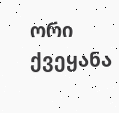ორი ქვეყანა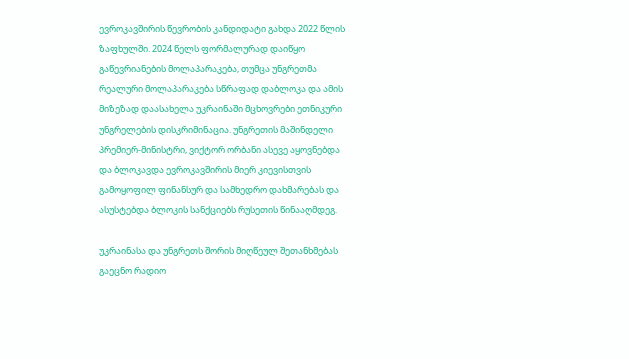ევროკავშირის წევრობის კანდიდატი გახდა 2022 წლის ზაფხულში. 2024 წელს ფორმალურად დაიწყო გაწევრიანების მოლაპარაკება, თუმცა უნგრეთმა რეალური მოლაპარაკება სწრაფად დაბლოკა და ამის მიზეზად დაასახელა უკრაინაში მცხოვრები ეთნიკური უნგრელების დისკრიმინაცია. უნგრეთის მაშინდელი პრემიერ-მინისტრი, ვიქტორ ორბანი ასევე აყოვნებდა და ბლოკავდა ევროკავშირის მიერ კიევისთვის გამოყოფილ ფინანსურ და სამხედრო დახმარებას და ასუსტებდა ბლოკის სანქციებს რუსეთის წინააღმდეგ.

უკრაინასა და უნგრეთს შორის მიღწეულ შეთანხმებას გაეცნო რადიო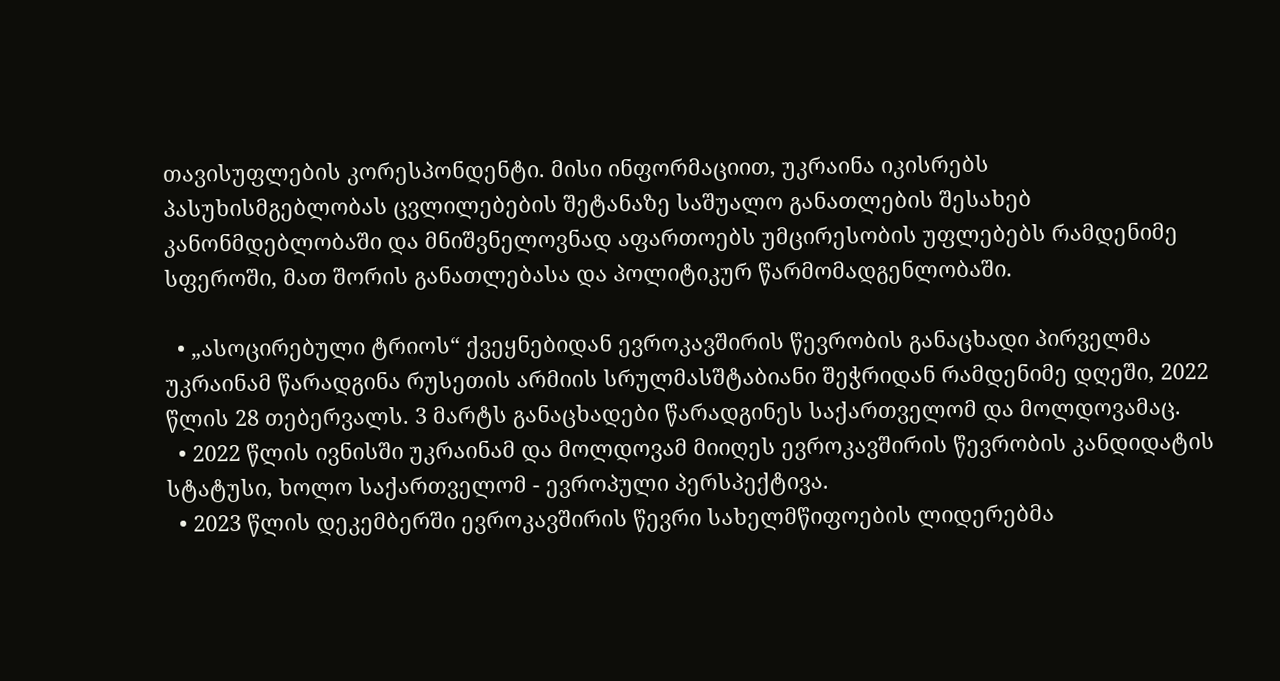თავისუფლების კორესპონდენტი. მისი ინფორმაციით, უკრაინა იკისრებს პასუხისმგებლობას ცვლილებების შეტანაზე საშუალო განათლების შესახებ კანონმდებლობაში და მნიშვნელოვნად აფართოებს უმცირესობის უფლებებს რამდენიმე სფეროში, მათ შორის განათლებასა და პოლიტიკურ წარმომადგენლობაში.

  • „ასოცირებული ტრიოს“ ქვეყნებიდან ევროკავშირის წევრობის განაცხადი პირველმა უკრაინამ წარადგინა რუსეთის არმიის სრულმასშტაბიანი შეჭრიდან რამდენიმე დღეში, 2022 წლის 28 თებერვალს. 3 მარტს განაცხადები წარადგინეს საქართველომ და მოლდოვამაც.
  • 2022 წლის ივნისში უკრაინამ და მოლდოვამ მიიღეს ევროკავშირის წევრობის კანდიდატის სტატუსი, ხოლო საქართველომ - ევროპული პერსპექტივა.
  • 2023 წლის დეკემბერში ევროკავშირის წევრი სახელმწიფოების ლიდერებმა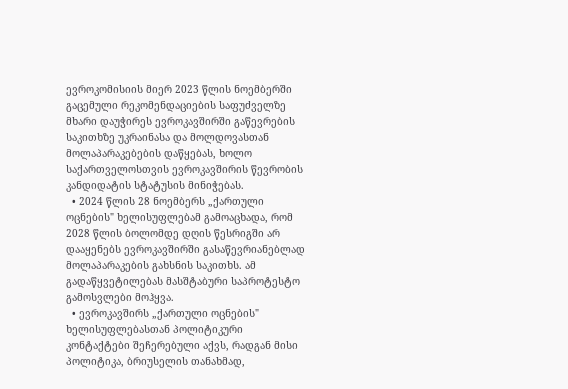ევროკომისიის მიერ 2023 წლის ნოემბერში გაცემული რეკომენდაციების საფუძველზე მხარი დაუჭირეს ევროკავშირში გაწევრების საკითხზე უკრაინასა და მოლდოვასთან მოლაპარაკებების დაწყებას, ხოლო საქართველოსთვის ევროკავშირის წევრობის კანდიდატის სტატუსის მინიჭებას.
  • 2024 წლის 28 ნოემბერს „ქართული ოცნების" ხელისუფლებამ გამოაცხადა, რომ 2028 წლის ბოლომდე დღის წესრიგში არ დააყენებს ევროკავშირში გასაწევრიანებლად მოლაპარაკების გახსნის საკითხს. ამ გადაწყვეტილებას მასშტაბური საპროტესტო გამოსვლები მოჰყვა.
  • ევროკავშირს „ქართული ოცნების" ხელისუფლებასთან პოლიტიკური კონტაქტები შეჩერებული აქვს, რადგან მისი პოლიტიკა, ბრიუსელის თანახმად,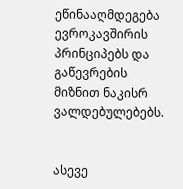ეწინააღმდეგება ევროკავშირის პრინციპებს და გაწევრების მიზნით ნაკისრ ვალდებულებებს.


ასევე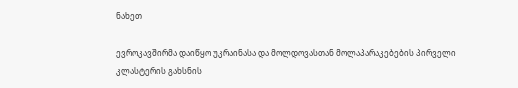ნახეთ

ევროკავშირმა დაიწყო უკრაინასა და მოლდოვასთან მოლაპარაკებების პირველი კლასტერის გახსნის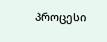პროცესი